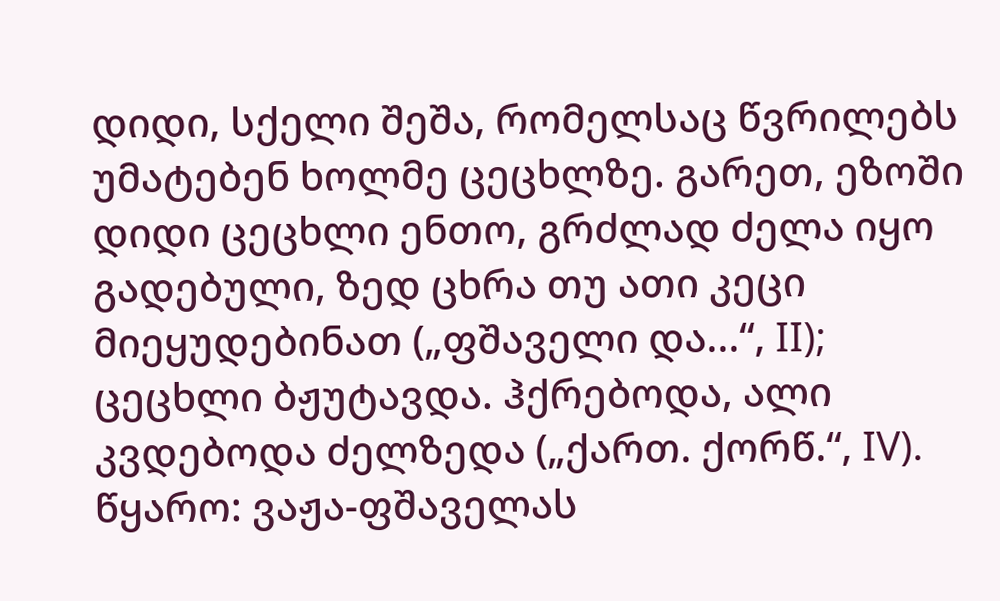დიდი, სქელი შეშა, რომელსაც წვრილებს უმატებენ ხოლმე ცეცხლზე. გარეთ, ეზოში დიდი ცეცხლი ენთო, გრძლად ძელა იყო გადებული, ზედ ცხრა თუ ათი კეცი მიეყუდებინათ („ფშაველი და...“, II); ცეცხლი ბჟუტავდა. ჰქრებოდა, ალი კვდებოდა ძელზედა („ქართ. ქორწ.“, IV).
წყარო: ვაჟა-ფშაველას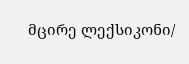მცირე ლექსიკონი/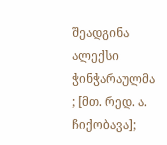შეადგინა ალექსი ჭინჭარაულმა ; [მთ. რედ. ა. ჩიქობავა];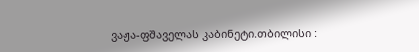ვაჟა-ფშაველას კაბინეტი.თბილისი :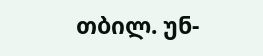თბილ. უნ-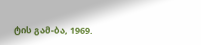ტის გამ-ბა, 1969.